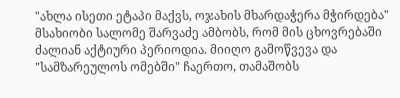"ახლა ისეთი ეტაპი მაქვს, ოჯახის მხარდაჭერა მჭირდება"
მსახიობი სალომე შარვაძე ამბობს, რომ მის ცხოვრებაში ძალიან აქტიური პერიოდია. მიიღო გამოწვევა და "სამზარეულოს ომებში" ჩაერთო, თამაშობს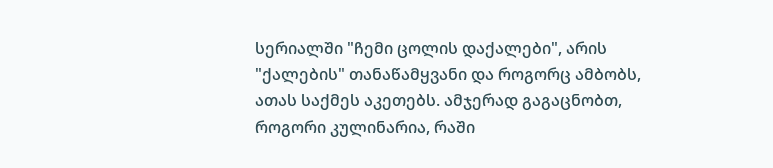სერიალში "ჩემი ცოლის დაქალები", არის "ქალების" თანაწამყვანი და როგორც ამბობს, ათას საქმეს აკეთებს. ამჯერად გაგაცნობთ, როგორი კულინარია, რაში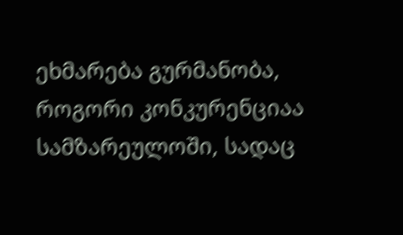ეხმარება გურმანობა, როგორი კონკურენციაა სამზარეულოში, სადაც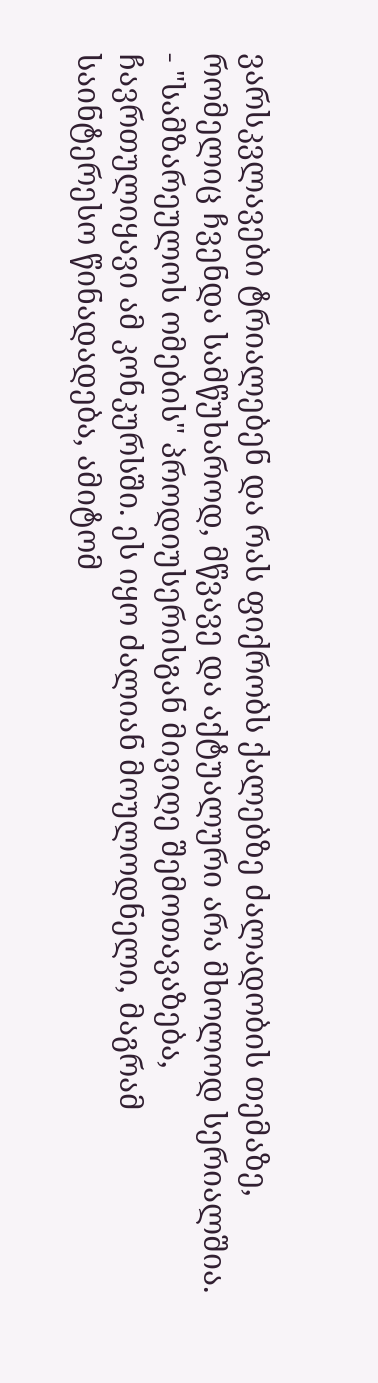ვარსკვლავები ტრიალებენ და რას ფიქრობს ქალებზე ძალადობის თემაზე, რომელიც ჩვენდა სამწუხაროდ, მწვავე და აქტუალური არა მხოლოდ სერიალშია.
- "სამზარეულოს ომების" პროდიუსერისგან მივიღე შემოთავაზება, ჩავრთულიყავი ამ კონკურსში. ეს იყო ძალიან მოულოდნელი, მაგრამ საინტერესო წინადადება, ამიტომ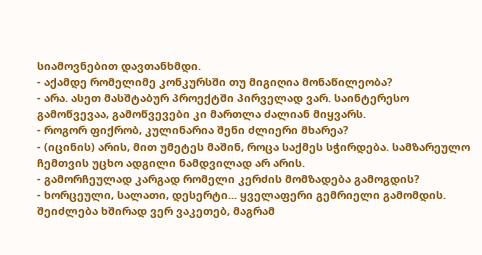სიამოვნებით დავთანხმდი.
- აქამდე რომელიმე კონკურსში თუ მიგიღია მონაწილეობა?
- არა. ასეთ მასშტაბურ პროექტში პირველად ვარ. საინტერესო გამოწვევაა, გამოწვევები კი მართლა ძალიან მიყვარს.
- როგორ ფიქრობ, კულინარია შენი ძლიერი მხარეა?
- (იცინის) არის, მით უმეტეს მაშინ, როცა საქმეს სჭირდება. სამზარეულო ჩემთვის უცხო ადგილი ნამდვილად არ არის.
- გამორჩეულად კარგად რომელი კერძის მომზადება გამოგდის?
- ხორცეული, სალათი, დესერტი... ყველაფერი გემრიელი გამომდის. შეიძლება ხშირად ვერ ვაკეთებ, მაგრამ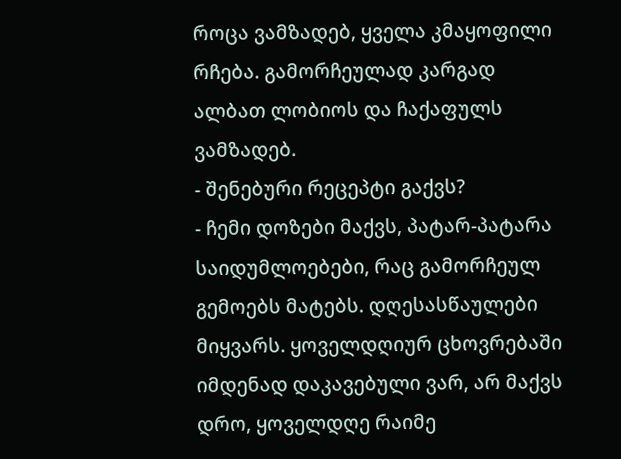როცა ვამზადებ, ყველა კმაყოფილი რჩება. გამორჩეულად კარგად ალბათ ლობიოს და ჩაქაფულს ვამზადებ.
- შენებური რეცეპტი გაქვს?
- ჩემი დოზები მაქვს, პატარ-პატარა საიდუმლოებები, რაც გამორჩეულ გემოებს მატებს. დღესასწაულები მიყვარს. ყოველდღიურ ცხოვრებაში იმდენად დაკავებული ვარ, არ მაქვს დრო, ყოველდღე რაიმე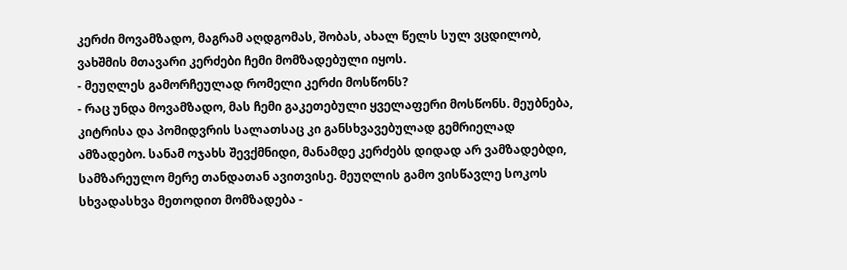კერძი მოვამზადო, მაგრამ აღდგომას, შობას, ახალ წელს სულ ვცდილობ, ვახშმის მთავარი კერძები ჩემი მომზადებული იყოს.
- მეუღლეს გამორჩეულად რომელი კერძი მოსწონს?
- რაც უნდა მოვამზადო, მას ჩემი გაკეთებული ყველაფერი მოსწონს. მეუბნება, კიტრისა და პომიდვრის სალათსაც კი განსხვავებულად გემრიელად ამზადებო. სანამ ოჯახს შევქმნიდი, მანამდე კერძებს დიდად არ ვამზადებდი, სამზარეულო მერე თანდათან ავითვისე. მეუღლის გამო ვისწავლე სოკოს სხვადასხვა მეთოდით მომზადება -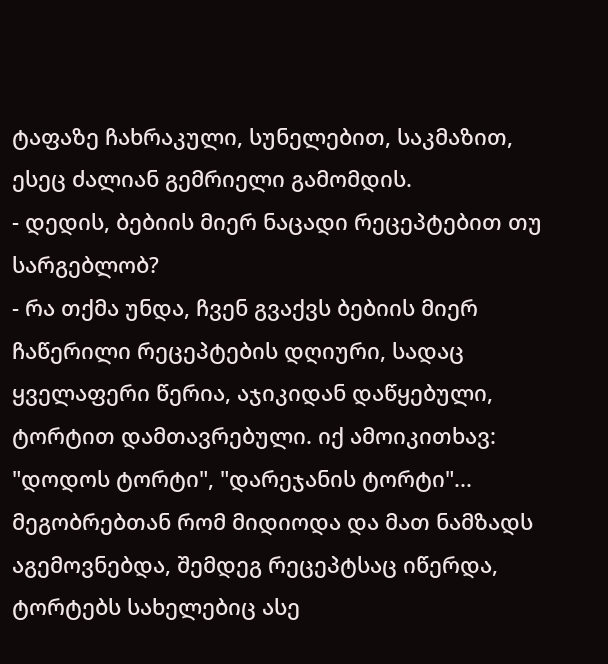ტაფაზე ჩახრაკული, სუნელებით, საკმაზით, ესეც ძალიან გემრიელი გამომდის.
- დედის, ბებიის მიერ ნაცადი რეცეპტებით თუ სარგებლობ?
- რა თქმა უნდა, ჩვენ გვაქვს ბებიის მიერ ჩაწერილი რეცეპტების დღიური, სადაც ყველაფერი წერია, აჯიკიდან დაწყებული, ტორტით დამთავრებული. იქ ამოიკითხავ: "დოდოს ტორტი", "დარეჯანის ტორტი"... მეგობრებთან რომ მიდიოდა და მათ ნამზადს აგემოვნებდა, შემდეგ რეცეპტსაც იწერდა, ტორტებს სახელებიც ასე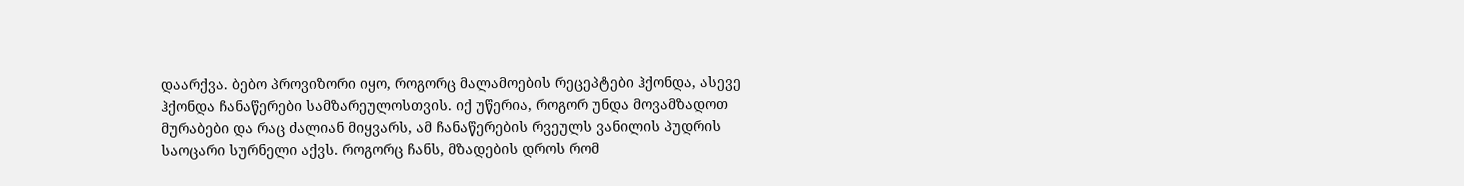დაარქვა. ბებო პროვიზორი იყო, როგორც მალამოების რეცეპტები ჰქონდა, ასევე ჰქონდა ჩანაწერები სამზარეულოსთვის. იქ უწერია, როგორ უნდა მოვამზადოთ მურაბები და რაც ძალიან მიყვარს, ამ ჩანაწერების რვეულს ვანილის პუდრის საოცარი სურნელი აქვს. როგორც ჩანს, მზადების დროს რომ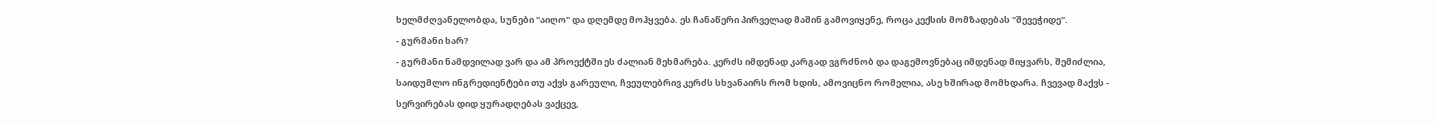ხელმძღვანელობდა, სუნები "აიღო" და დღემდე მოჰყვება. ეს ჩანაწერი პირველად მაშინ გამოვიყენე, როცა კექსის მომზადებას "შევეჭიდე".
- გურმანი ხარ?
- გურმანი ნამდვილად ვარ და ამ პროექტში ეს ძალიან მეხმარება. კერძს იმდენად კარგად ვგრძნობ და დაგემოვნებაც იმდენად მიყვარს, შემიძლია, საიდუმლო ინგრედიენტები თუ აქვს გარეული, ჩვეულებრივ კერძს სხვანაირს რომ ხდის, ამოვიცნო რომელია, ასე ხშირად მომხდარა. ჩვევად მაქვს - სერვირებას დიდ ყურადღებას ვაქცევ,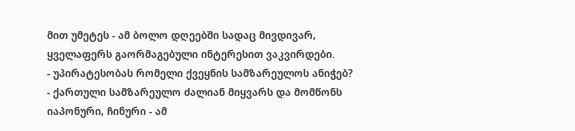მით უმეტეს - ამ ბოლო დღეებში სადაც მივდივარ, ყველაფერს გაორმაგებული ინტერესით ვაკვირდები.
- უპირატესობას რომელი ქვეყნის სამზარეულოს ანიჭებ?
- ქართული სამზარეულო ძალიან მიყვარს და მომწონს იაპონური, ჩინური - ამ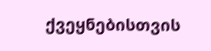ქვეყნებისთვის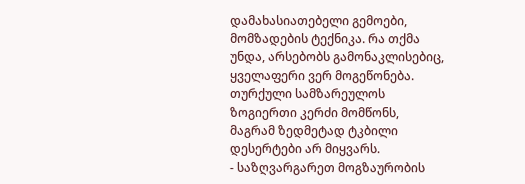დამახასიათებელი გემოები, მომზადების ტექნიკა. რა თქმა უნდა, არსებობს გამონაკლისებიც, ყველაფერი ვერ მოგეწონება. თურქული სამზარეულოს ზოგიერთი კერძი მომწონს, მაგრამ ზედმეტად ტკბილი დესერტები არ მიყვარს.
- საზღვარგარეთ მოგზაურობის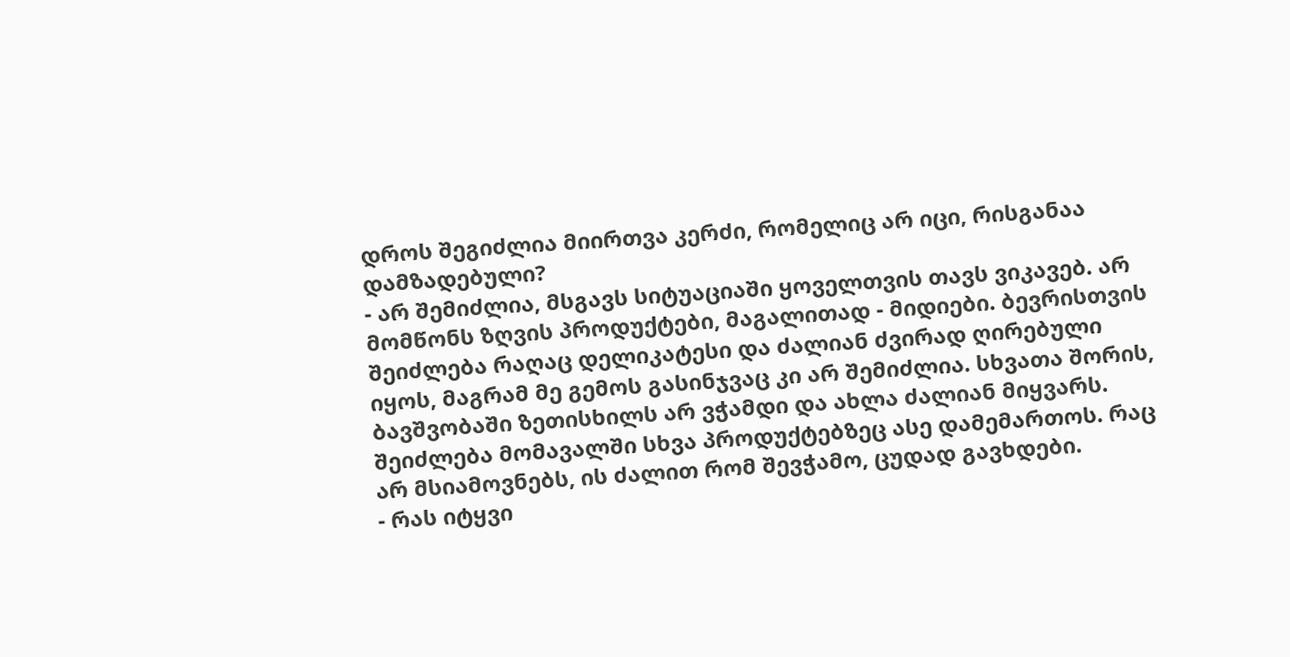დროს შეგიძლია მიირთვა კერძი, რომელიც არ იცი, რისგანაა დამზადებული?
- არ შემიძლია, მსგავს სიტუაციაში ყოველთვის თავს ვიკავებ. არ მომწონს ზღვის პროდუქტები, მაგალითად - მიდიები. ბევრისთვის შეიძლება რაღაც დელიკატესი და ძალიან ძვირად ღირებული იყოს, მაგრამ მე გემოს გასინჯვაც კი არ შემიძლია. სხვათა შორის, ბავშვობაში ზეთისხილს არ ვჭამდი და ახლა ძალიან მიყვარს. შეიძლება მომავალში სხვა პროდუქტებზეც ასე დამემართოს. რაც არ მსიამოვნებს, ის ძალით რომ შევჭამო, ცუდად გავხდები.
- რას იტყვი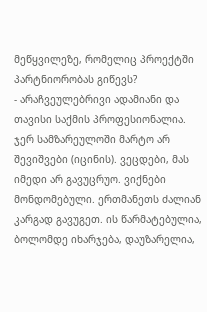მეწყვილეზე, რომელიც პროექტში პარტნიორობას გიწევს?
- არაჩვეულებრივი ადამიანი და თავისი საქმის პროფესიონალია. ჯერ სამზარეულოში მარტო არ შევიშვები (იცინის). ვეცდები, მას იმედი არ გავუცრუო. ვიქნები მონდომებული. ერთმანეთს ძალიან კარგად გავუგეთ. ის წარმატებულია, ბოლომდე იხარჯება, დაუზარელია,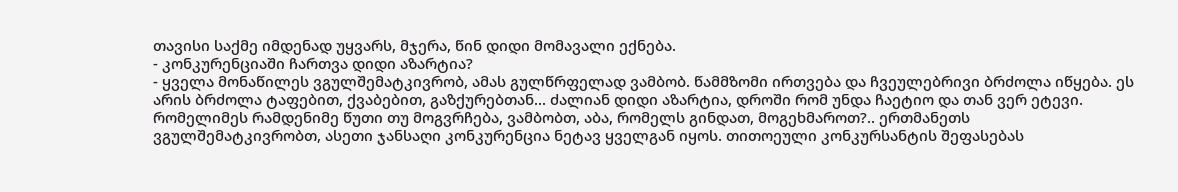თავისი საქმე იმდენად უყვარს, მჯერა, წინ დიდი მომავალი ექნება.
- კონკურენციაში ჩართვა დიდი აზარტია?
- ყველა მონაწილეს ვგულშემატკივრობ, ამას გულწრფელად ვამბობ. წამმზომი ირთვება და ჩვეულებრივი ბრძოლა იწყება. ეს არის ბრძოლა ტაფებით, ქვაბებით, გაზქურებთან... ძალიან დიდი აზარტია, დროში რომ უნდა ჩაეტიო და თან ვერ ეტევი. რომელიმეს რამდენიმე წუთი თუ მოგვრჩება, ვამბობთ, აბა, რომელს გინდათ, მოგეხმაროთ?.. ერთმანეთს ვგულშემატკივრობთ, ასეთი ჯანსაღი კონკურენცია ნეტავ ყველგან იყოს. თითოეული კონკურსანტის შეფასებას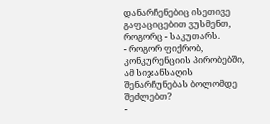დანარჩენებიც ისეთივე გაფაციცებით ვუსმენთ, როგორც - საკუთარს.
- როგორ ფიქრობ, კონკურენციის პირობებში, ამ სიჯანსაღის შენარჩუნებას ბოლომდე შეძლებთ?
-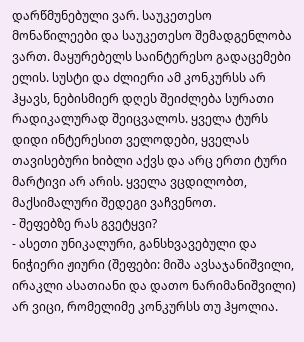დარწმუნებული ვარ. საუკეთესო მონაწილეები და საუკეთესო შემადგენლობა ვართ. მაყურებელს საინტერესო გადაცემები ელის. სუსტი და ძლიერი ამ კონკურსს არ ჰყავს, ნებისმიერ დღეს შეიძლება სურათი რადიკალურად შეიცვალოს. ყველა ტურს დიდი ინტერესით ველოდები, ყველას თავისებური ხიბლი აქვს და არც ერთი ტური მარტივი არ არის. ყველა ვცდილობთ, მაქსიმალური შედეგი ვაჩვენოთ.
- შეფებზე რას გვეტყვი?
- ასეთი უნიკალური, განსხვავებული და ნიჭიერი ჟიური (შეფები: მიშა ავსაჯანიშვილი, ირაკლი ასათიანი და დათო ნარიმანიშვილი) არ ვიცი, რომელიმე კონკურსს თუ ჰყოლია.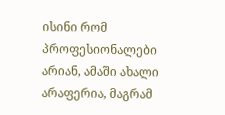ისინი რომ პროფესიონალები არიან, ამაში ახალი არაფერია, მაგრამ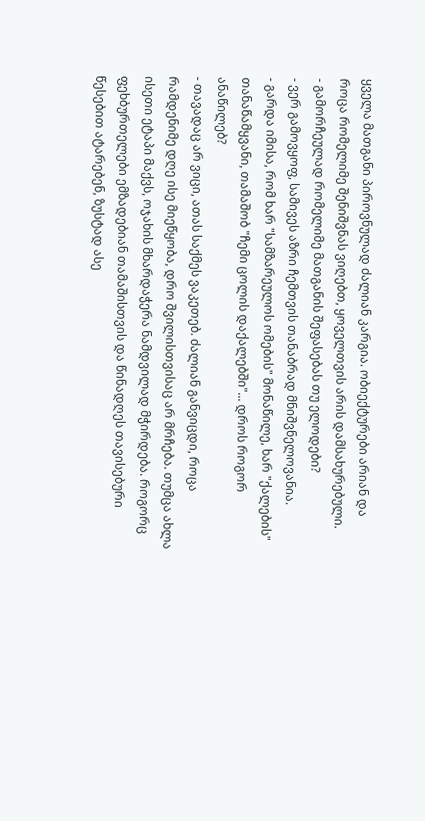ყველა მათგანი პიროვნულად ძალიან კარგია. ობიექტურები არიან და როცა რომელიმე შენიშვნას ვიღებთ, ყოველთვის არის დამსახურებული.
- გამორჩეულად რომელიმე მათგანის შეფასებას თუ ელოდები?
- ვერ გამოვყოფ, სამივეს აზრი ჩემთვის თანაბრად მნიშვნელოვანია.
- გარდა იმისა, რომ ხარ "სამზარეულოს ომების" მონაწილე, ხარ "ქალების" თანაწამყვანი, თამაშობ "ჩემი ცოლის დაქალებში"... დროს როგორ ანაწილებ?
- თავადაც არ ვიცი, ათას საქმეს ვაკეთებ. ძალიან განვიცდი, როცა რამდენიმე დღე ისე მიეწყობა, დრო შვილისთვისაც არ მრჩება. თუმცა ახლა ისეთი ეტაპი მაქვს, ოჯახის მხარდაჭერა ნამდვილად მჭირდება. როგორც ფეხბურთელები ემზადებიან თამაშისთვის და წინადღეს თავისებური წესებით ატარებენ, ზუსტად ასე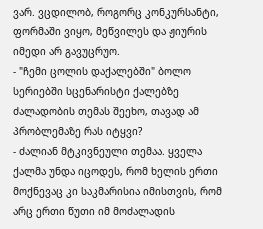ვარ. ვცდილობ, როგორც კონკურსანტი, ფორმაში ვიყო, მეწვილეს და ჟიურის იმედი არ გავუცრუო.
- "ჩემი ცოლის დაქალებში" ბოლო სერიებში სცენარისტი ქალებზე ძალადობის თემას შეეხო, თავად ამ პრობლემაზე რას იტყვი?
- ძალიან მტკივნეული თემაა. ყველა ქალმა უნდა იცოდეს, რომ ხელის ერთი მოქნევაც კი საკმარისია იმისთვის, რომ არც ერთი წუთი იმ მოძალადის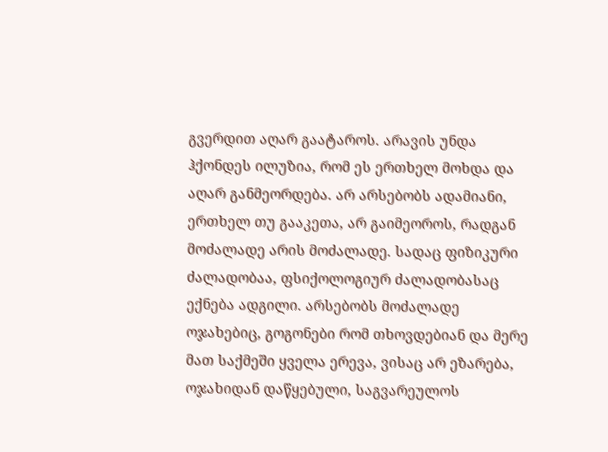გვერდით აღარ გაატაროს. არავის უნდა ჰქონდეს ილუზია, რომ ეს ერთხელ მოხდა და აღარ განმეორდება. არ არსებობს ადამიანი, ერთხელ თუ გააკეთა, არ გაიმეოროს, რადგან მოძალადე არის მოძალადე. სადაც ფიზიკური ძალადობაა, ფსიქოლოგიურ ძალადობასაც ექნება ადგილი. არსებობს მოძალადე ოჯახებიც, გოგონები რომ თხოვდებიან და მერე მათ საქმეში ყველა ერევა, ვისაც არ ეზარება, ოჯახიდან დაწყებული, საგვარეულოს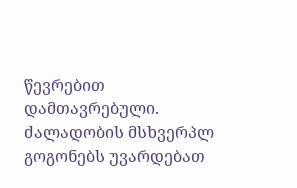წევრებით დამთავრებული. ძალადობის მსხვერპლ გოგონებს უვარდებათ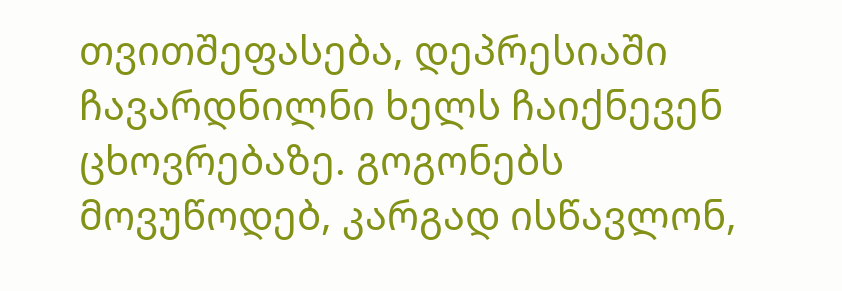თვითშეფასება, დეპრესიაში ჩავარდნილნი ხელს ჩაიქნევენ ცხოვრებაზე. გოგონებს მოვუწოდებ, კარგად ისწავლონ,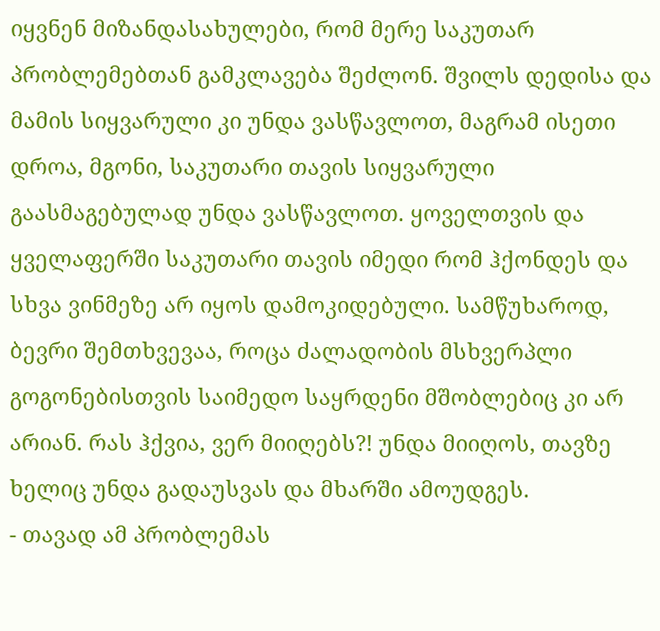იყვნენ მიზანდასახულები, რომ მერე საკუთარ პრობლემებთან გამკლავება შეძლონ. შვილს დედისა და მამის სიყვარული კი უნდა ვასწავლოთ, მაგრამ ისეთი დროა, მგონი, საკუთარი თავის სიყვარული გაასმაგებულად უნდა ვასწავლოთ. ყოველთვის და ყველაფერში საკუთარი თავის იმედი რომ ჰქონდეს და სხვა ვინმეზე არ იყოს დამოკიდებული. სამწუხაროდ, ბევრი შემთხვევაა, როცა ძალადობის მსხვერპლი გოგონებისთვის საიმედო საყრდენი მშობლებიც კი არ არიან. რას ჰქვია, ვერ მიიღებს?! უნდა მიიღოს, თავზე ხელიც უნდა გადაუსვას და მხარში ამოუდგეს.
- თავად ამ პრობლემას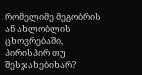რომელიმე მეგობრის ან ახლობლის ცხოვრებაში, პირისპირ თუ შესჯახებიხარ?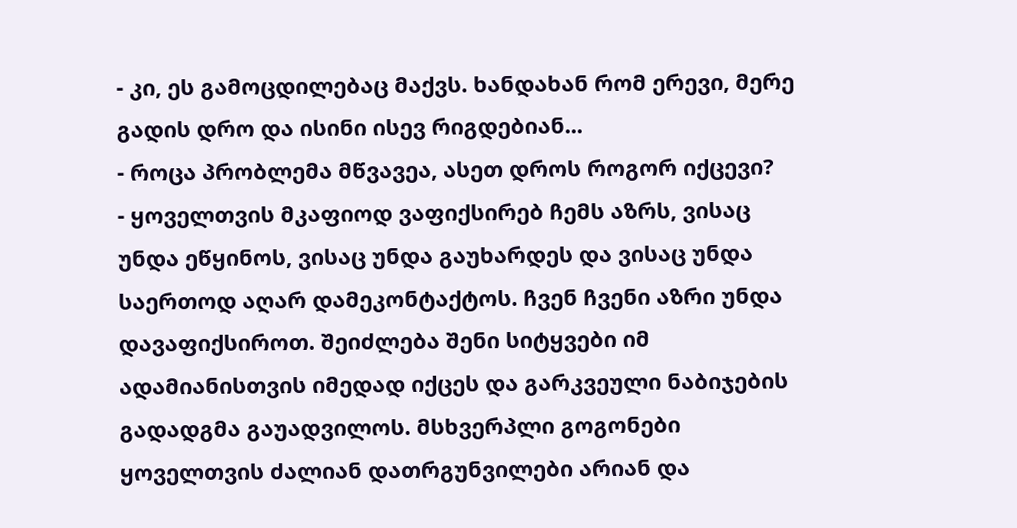- კი, ეს გამოცდილებაც მაქვს. ხანდახან რომ ერევი, მერე გადის დრო და ისინი ისევ რიგდებიან...
- როცა პრობლემა მწვავეა, ასეთ დროს როგორ იქცევი?
- ყოველთვის მკაფიოდ ვაფიქსირებ ჩემს აზრს, ვისაც უნდა ეწყინოს, ვისაც უნდა გაუხარდეს და ვისაც უნდა საერთოდ აღარ დამეკონტაქტოს. ჩვენ ჩვენი აზრი უნდა დავაფიქსიროთ. შეიძლება შენი სიტყვები იმ ადამიანისთვის იმედად იქცეს და გარკვეული ნაბიჯების გადადგმა გაუადვილოს. მსხვერპლი გოგონები ყოველთვის ძალიან დათრგუნვილები არიან და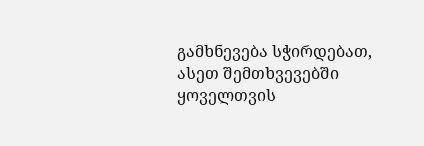გამხნევება სჭირდებათ, ასეთ შემთხვევებში ყოველთვის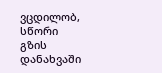ვცდილობ, სწორი გზის დანახვაში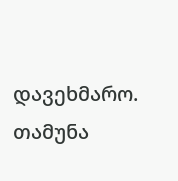დავეხმარო.
თამუნა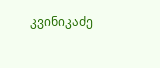კვინიკაძე